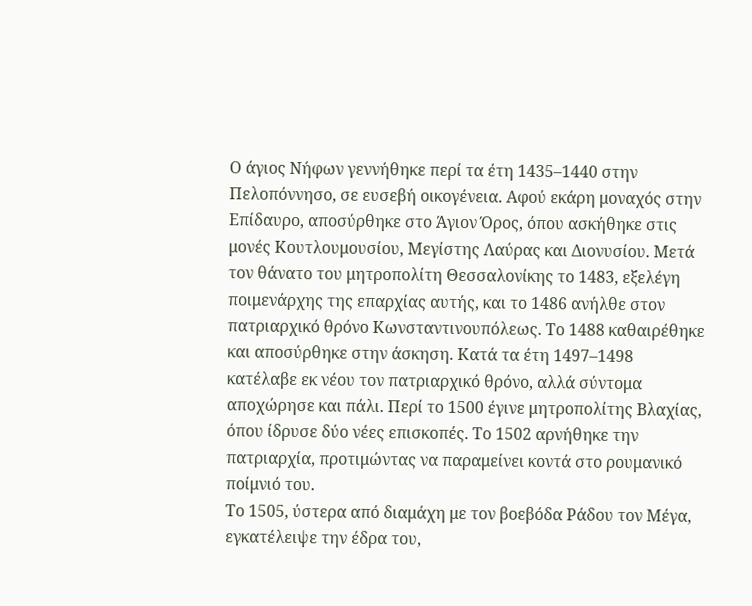Ο άγιος Νήφων γεννήθηκε περί τα έτη 1435–1440 στην Πελοπόννησο, σε ευσεβή οικογένεια. Αφού εκάρη μοναχός στην Επίδαυρο, αποσύρθηκε στο Άγιον Όρος, όπου ασκήθηκε στις μονές Κουτλουμουσίου, Μεγίστης Λαύρας και Διονυσίου. Μετά τον θάνατο του μητροπολίτη Θεσσαλονίκης το 1483, εξελέγη ποιμενάρχης της επαρχίας αυτής, και το 1486 ανήλθε στον πατριαρχικό θρόνο Κωνσταντινουπόλεως. Το 1488 καθαιρέθηκε και αποσύρθηκε στην άσκηση. Κατά τα έτη 1497–1498 κατέλαβε εκ νέου τον πατριαρχικό θρόνο, αλλά σύντομα αποχώρησε και πάλι. Περί το 1500 έγινε μητροπολίτης Βλαχίας, όπου ίδρυσε δύο νέες επισκοπές. Το 1502 αρνήθηκε την πατριαρχία, προτιμώντας να παραμείνει κοντά στο ρουμανικό ποίμνιό του.
Το 1505, ύστερα από διαμάχη με τον βοεβόδα Ράδου τον Μέγα, εγκατέλειψε την έδρα του,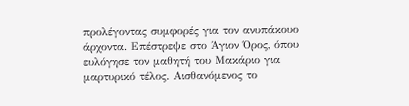προλέγοντας συμφορές για τον ανυπάκουο άρχοντα. Επέστρεψε στο Άγιον Όρος, όπου ευλόγησε τον μαθητή του Μακάριο για μαρτυρικό τέλος. Αισθανόμενος το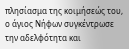πλησίασμα της κοιμήσεώς του, ο άγιος Νήφων συγκέντρωσε την αδελφότητα και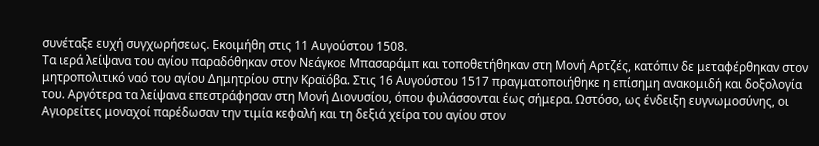συνέταξε ευχή συγχωρήσεως. Εκοιμήθη στις 11 Αυγούστου 1508.
Τα ιερά λείψανα του αγίου παραδόθηκαν στον Νεάγκοε Μπασαράμπ και τοποθετήθηκαν στη Μονή Αρτζές, κατόπιν δε μεταφέρθηκαν στον μητροπολιτικό ναό του αγίου Δημητρίου στην Κραϊόβα. Στις 16 Αυγούστου 1517 πραγματοποιήθηκε η επίσημη ανακομιδή και δοξολογία του. Αργότερα τα λείψανα επεστράφησαν στη Μονή Διονυσίου, όπου φυλάσσονται έως σήμερα. Ωστόσο, ως ένδειξη ευγνωμοσύνης, οι Αγιορείτες μοναχοί παρέδωσαν την τιμία κεφαλή και τη δεξιά χείρα του αγίου στον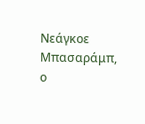Νεάγκοε Μπασαράμπ, ο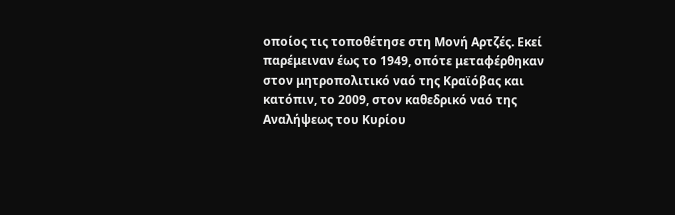οποίος τις τοποθέτησε στη Μονή Αρτζές. Εκεί παρέμειναν έως το 1949, οπότε μεταφέρθηκαν στον μητροπολιτικό ναό της Κραϊόβας και κατόπιν, το 2009, στον καθεδρικό ναό της Αναλήψεως του Κυρίου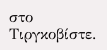στο Τιργκοβίστε.